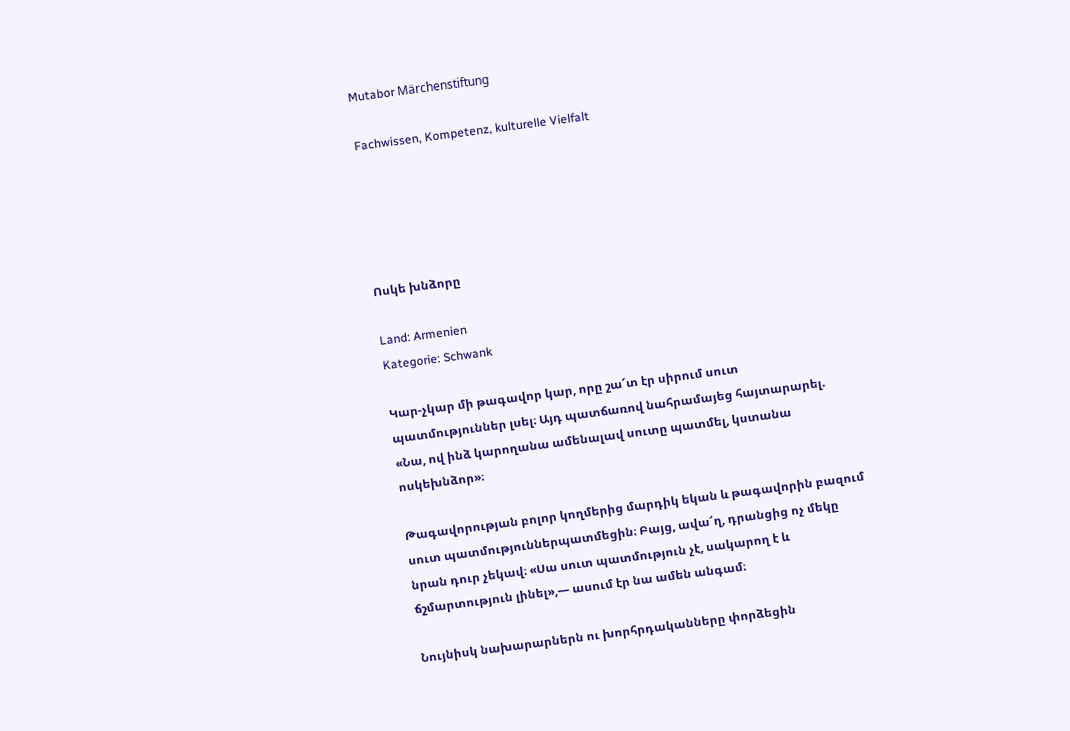Mutabor Märchenstiftung

Fachwissen, Kompetenz, kulturelle Vielfalt





Ոսկե խնձորը

Land: Armenien
Kategorie: Schwank

Կար-չկար մի թագավոր կար, որը շա՜տ էր սիրում սուտ պատմություններ լսել։ Այդ պատճառով նահրամայեց հայտարարել. «Նա, ով ինձ կարողանա ամենալավ սուտը պատմել, կստանա ոսկեխնձոր»։

Թագավորության բոլոր կողմերից մարդիկ եկան և թագավորին բազում սուտ պատմություններպատմեցին։ Բայց, ավա՜ղ, դրանցից ոչ մեկը նրան դուր չեկավ։ «Սա սուտ պատմություն չէ, սակարող է և ճշմարտություն լինել»,— ասում էր նա ամեն անգամ։

Նույնիսկ նախարարներն ու խորհրդականները փորձեցին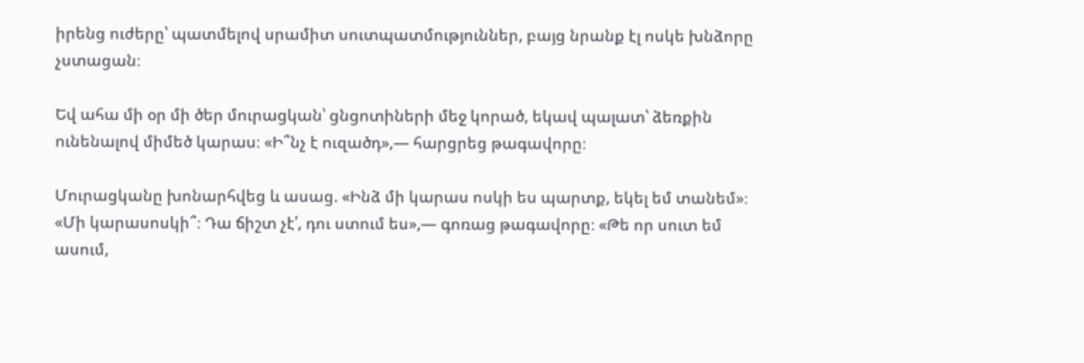իրենց ուժերը՝ պատմելով սրամիտ սուտպատմություններ, բայց նրանք էլ ոսկե խնձորը չստացան։

Եվ ահա մի օր մի ծեր մուրացկան՝ ցնցոտիների մեջ կորած, եկավ պալատ՝ ձեռքին ունենալով միմեծ կարաս։ «Ի՞նչ է ուզածդ»,— հարցրեց թագավորը։

Մուրացկանը խոնարհվեց և ասաց. «Ինձ մի կարաս ոսկի ես պարտք, եկել եմ տանեմ»։ «Մի կարասոսկի՞։ Դա ճիշտ չէ՛, դու ստում ես»,— գոռաց թագավորը։ «Թե որ սուտ եմ ասում,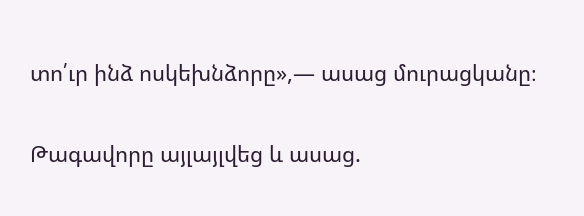տո՛ւր ինձ ոսկեխնձորը»,— ասաց մուրացկանը։

Թագավորը այլայլվեց և ասաց.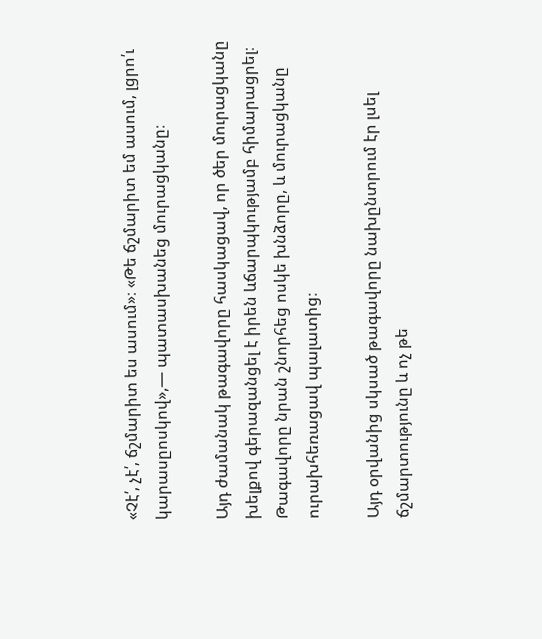«Չէ՛, չէ՛, ճշմարիտ ես ասում»։ «Թե ճշմարիտ եմ ասում, լցրո՛ւ կարասըոսկով»,— պատասխանեց մուրացկանը։

Այդ ժամանակ թագավորը հասկացավ, որ ծեր մուրացկանը խելքով գերազանցել է իրեն ևճարպկությամբ հիմարացրել։ Թագավորը նրան շնորհեց ոսկե խնձորը, և մուրացկանը ուրախհեռացավ պալատից։

Այդ օրվանից սկսած թագավորը նախընտրում էր լսել ճշմարտությունը և ոչ թե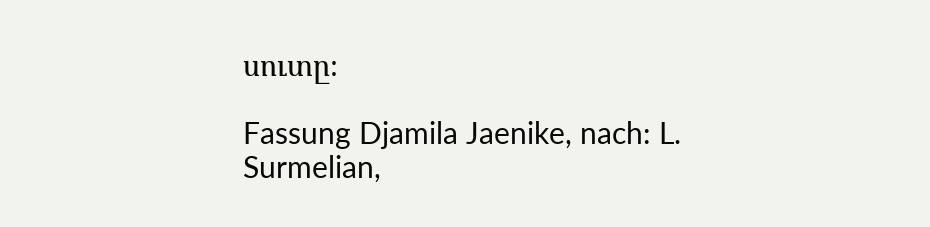սուտը։

Fassung Djamila Jaenike, nach: L. Surmelian,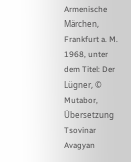Armenische Märchen, Frankfurt a. M. 1968, unter dem Titel: Der Lügner, © Mutabor, Übersetzung Tsovinar Avagyan